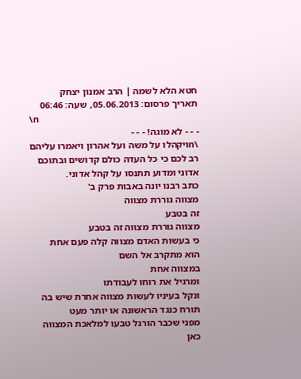חטא הלא לשמה | הרב אמנון יצחק
תאריך פרסום: 05.06.2013, שעה: 06:46
\n
- - - לא מוגה! - - -
\nויקהלו על משה ועל אהרון ויאמרו עליהם רב לכם כי כל העדה כולם קדושים ובתוכם אדוני ומדוע תתנסו על קהל אדוני.
כתב רבנו יונה באבות פרק ב'
מצווה גוררת מצווה
זה בטבע
מצווה גוררת מצווה זה בטבע
כי בעשות האדם מצווה קלה פעם אחת
הוא מתקרב אל השם
במצווה אחת
ומרגיל את רוחו לעבודתו
ונקל בעיניו לעשות מצווה אחרת שיש בה תורח כנגד הראשונה או יותר מעט
מפני שכבר הורגל טבעו למלאכת המצווה
כאן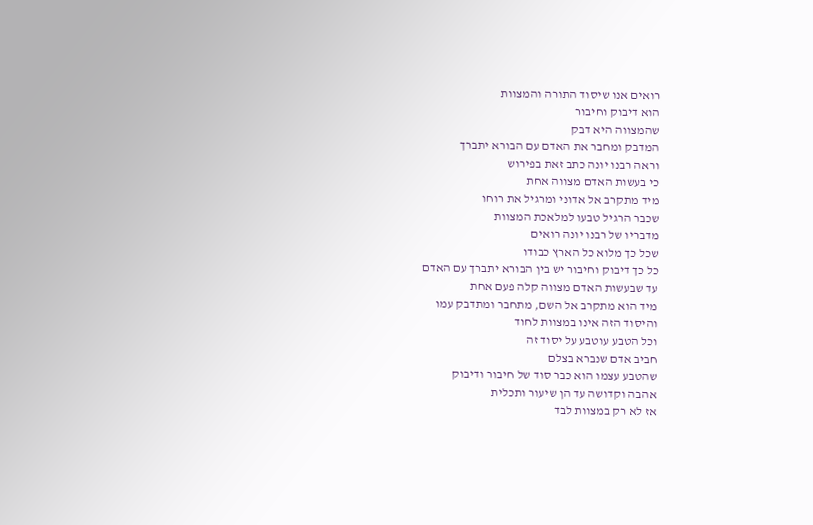רואים אנו שיסוד התורה והמצוות
הוא דיבוק וחיבור
שהמצווה היא דבק
המדבק ומחבר את האדם עם הבורא יתברך
וראה רבנו יונה כתב זאת בפירוש
כי בעשות האדם מצווה אחת
מיד מתקרב אל אדוני ומרגיל את רוחו
שכבר הרגיל טבעו למלאכת המצוות
מדבריו של רבנו יונה רואים
שכל כך מלוא כל הארץ כבודו
כל כך דיבוק וחיבור יש בין הבורא יתברך עם האדם
עד שבעשות האדם מצווה קלה פעם אחת
מיד הוא מתקרב אל השם, מתחבר ומתדבק עמו
והיסוד הזה אינו במצוות לחוד
וכל הטבע עוטבע על יסוד זה
חביב אדם שנברא בצלם
שהטבע עצמו הוא כבר סוד של חיבור ודיבוק
אהבה וקדושה עד הן שיעור ותכלית
אז לא רק במצוות לבד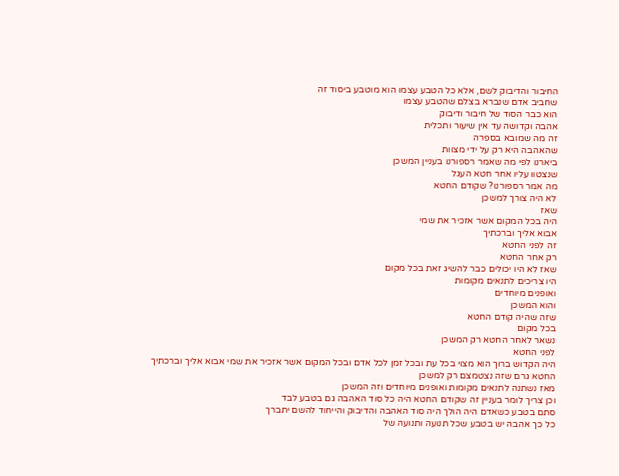החיבור והדיבוק לשם, אלא כל הטבע עצמו הוא מוטבע ביסוד זה
שחביב אדם שנברא בצלם שהטבע עצמו
הוא כבר הסוד של חיבור ודיבוק
אהבה וקדושה עד אין שיעור ותכלית
זה מה שמובא בספרה
שהאהבה היא רק על ידי מצוות
ביארנו לפי מה שאמר רספורנו בעניין המשכן
שנצטוו עליו אחר חטא העגל
מה אמר רספורנו? שקודם החטא
לא היה צורך למשכן
שאז
היה בכל המקום אשר אזכיר את שמי
אבוא אליך וברכתיך
זה לפני החטא
רק אחר החטא
שאז לא היו יכולים כבר להשיג זאת בכל מקום
היו צריכים לתנאים מקומות
ואופנים מיוחדים
והוא המשכן
שזה שהיה קודם החטא
בכל מקום
נשאר לאחר החטא רק המשכן
לפני החטא
היה הקדוש ברוך הוא מצוי בכל עת ובכל זמן לכל אדם ובכל המקום אשר אזכיר את שמי אבוא אליך וברכתיך
החטא גרם שזה נצטמצם רק למשכן
מאז נשתנה לתנאים מקומות ואופנים מיוחדים וזה המשכן
וכן צריך לומר בעניין זה שקודם החטא היה כל סוד האהבה גם בטבע לבד
סתם בטבע כשאדם היה הולך היה סוד האהבה והדיבוק והייחוד להשם יתברך
כל כך אהבה יש בטבע שכל תנועה ותנועה של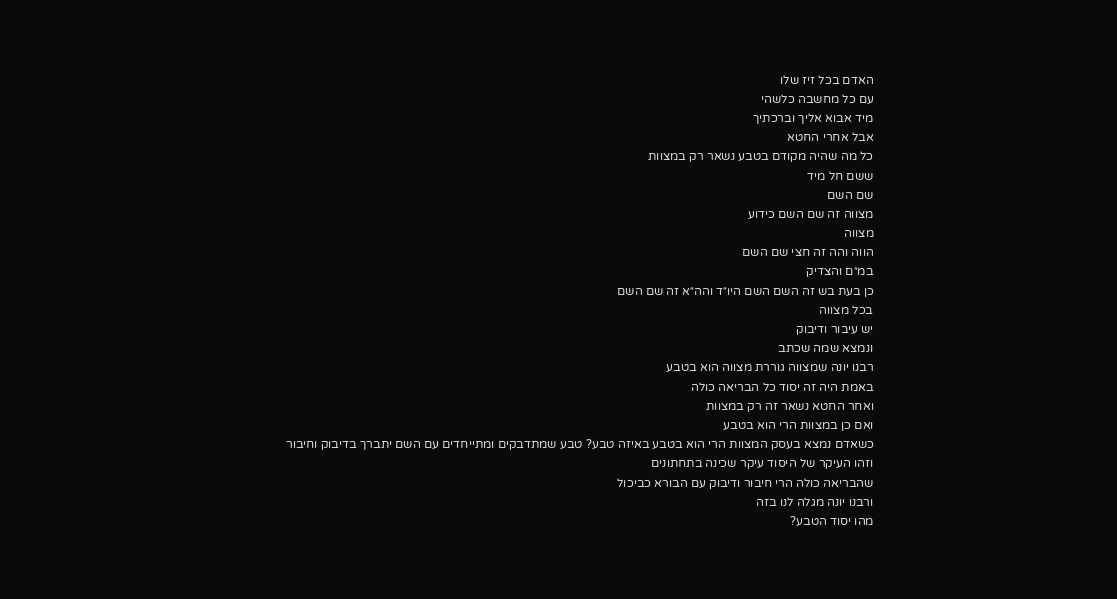האדם בכל זיז שלו
עם כל מחשבה כלשהי
מיד אבוא אליך וברכתיך
אבל אחרי החטא
כל מה שהיה מקודם בטבע נשאר רק במצוות
ששם חל מיד
שם השם
מצווה זה שם השם כידוע
מצווה
הווה והה זה חצי שם השם
במ״ם והצדיק
כן בעת בש זה השם השם היו״ד והה״א זה שם השם
בכל מצווה
יש עיבור ודיבוק
ונמצא שמה שכתב
רבנו יונה שמצווה גוררת מצווה הוא בטבע
באמת היה זה יסוד כל הבריאה כולה
ואחר החטא נשאר זה רק במצוות
ואם כן במצוות הרי הוא בטבע
כשאדם נמצא בעסק המצוות הרי הוא בטבע באיזה טבע? טבע שמתדבקים ומתייחדים עם השם יתברך בדיבוק וחיבור
וזהו העיקר של היסוד עיקר שכינה בתחתונים
שהבריאה כולה הרי חיבור ודיבוק עם הבורא כביכול
ורבנו יונה מגלה לנו בזה
מהו יסוד הטבע?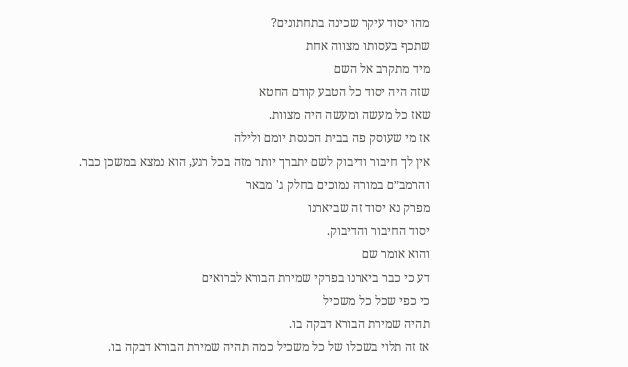מהו יסוד עיקר שכינה בתחתונים?
שתכף בעסותו מצווה אחת
מיד מתקרב אל השם
שזה היה יסוד כל הטבע קודם החטא
שאז כל מעשה ומעשה היה מצוות.
אז מי שעוסק פה בבית הכנסת יומם ולילה
אין לך חיבור ודיבוק לשם יתברך יותר מזה בכל רגע, הוא נמצא במשכן כבר.
והרמב״ם במורה נמוכים בחלק ג' מבאר
מפרק נא יסוד זה שביארנו
יסוד החיבור והדיבוק.
והוא אומר שם
דע כי כבר ביארנו בפרקי שמירת הבורא לברואים
כי כפי שכל כל משכיל
תהיה שמירת הבורא דבקה בו.
אז זה תלוי בשכלו של כל משכיל כמה תהיה שמירת הבורא דבקה בו.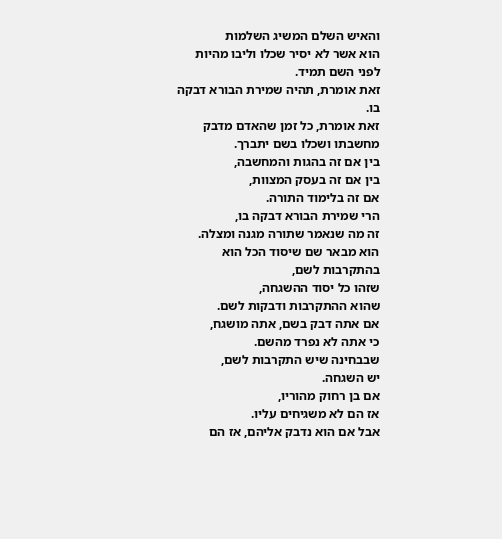והאיש השלם המשיג השלמות
הוא אשר לא יסיר שכלו וליבו מהיות לפני השם תמיד.
זאת אומרת, תהיה שמירת הבורא דבקה בו.
זאת אומרת, כל זמן שהאדם מדבק מחשבתו ושכלו בשם יתברך.
בין אם זה בהגות והמחשבה,
בין אם זה בעסק המצוות,
אם זה בלימוד התורה.
הרי שמירת הבורא דבקה בו,
זה מה שנאמר שתורה מגנה ומצלה.
הוא מבאר שם שיסוד הכל הוא בהתקרבות לשם,
שזהו כל יסוד ההשגחה,
שהוא ההתקרבות ודבקות לשם.
אם אתה דבק בשם, אתה מושגח,
כי אתה לא נפרד מהשם.
שבבחינה שיש התקרבות לשם,
יש השגחה.
אם בן רחוק מהוריו,
אז הם לא משגיחים עליו.
אבל אם הוא נדבק אליהם, אז הם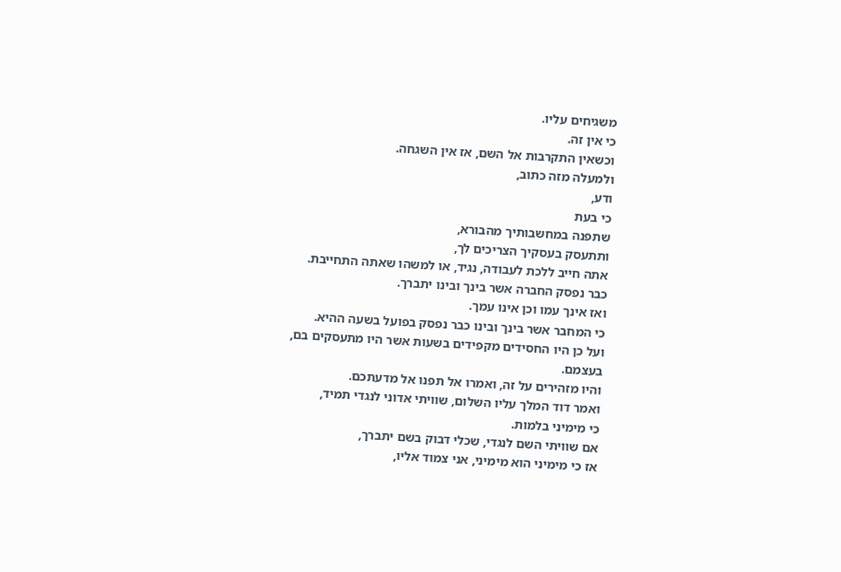משגיחים עליו.
כי אין זה.
וכשאין התקרבות אל השם, אז אין השגחה.
ולמעלה מזה כתוב,
ודע,
כי בעת
שתפנה במחשבותיך מהבורא,
ותתעסק בעסקיך הצריכים לך,
אתה חייב ללכת לעבודה, נגיד, או למשהו שאתה התחייבת.
כבר נפסק החברה אשר בינך ובינו יתברך.
ואז אינך עמו וכן אינו עמך.
כי המחבר אשר בינך ובינו כבר נפסק בפועל בשעה ההיא.
ועל כן היו החסידים מקפידים בשעות אשר היו מתעסקים בם,
בעצמם.
והיו מזהירים על זה, ואמרו אל תפנו אל מדעתכם.
ואמר דוד המלך עליו השלום, שוויתי אדוני לנגדי תמיד,
כי מימיני בלמות.
אם שוויתי השם לנגדי, שכלי דבוק בשם יתברך,
אז כי מימיני הוא מימיני, אני צמוד אליו,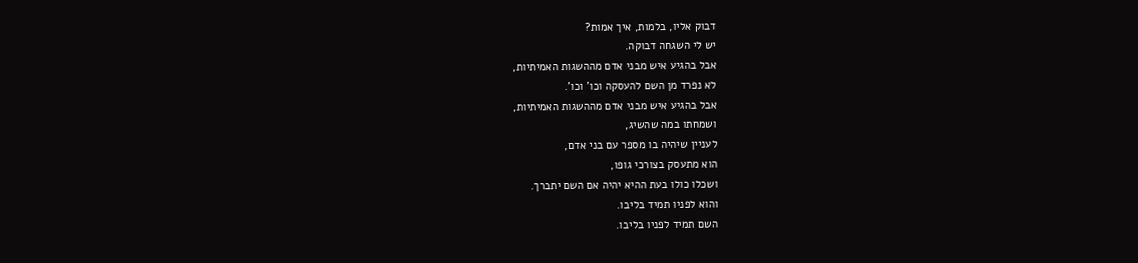דבוק אליו, בלמות, איך אמות?
יש לי השגחה דבוקה.
אבל בהגיע איש מבני אדם מההשגות האמיתיות,
לא נפרד מן השם להעסקה וכו' וכו'.
אבל בהגיע איש מבני אדם מההשגות האמיתיות,
ושמחתו במה שהשיג,
לעניין שיהיה בו מספר עם בני אדם,
הוא מתעסק בצורכי גופו,
ושכלו כולו בעת ההיא יהיה אם השם יתברך.
והוא לפניו תמיד בליבו.
השם תמיד לפניו בליבו.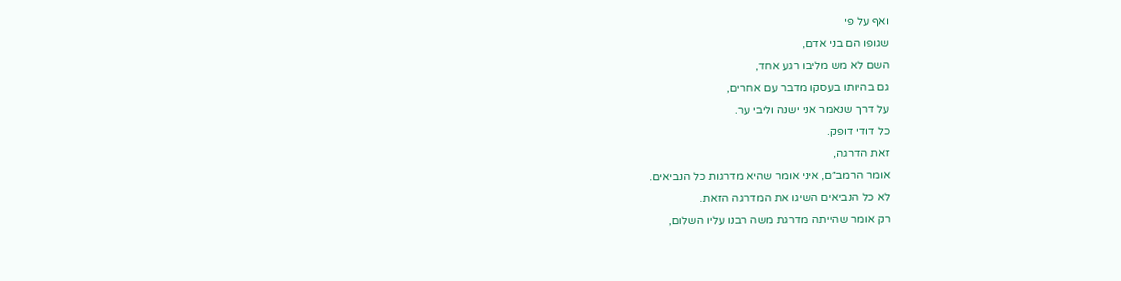ואף על פי
שגופו הם בני אדם,
השם לא מש מליבו רגע אחד,
גם בהיותו בעסקו מדבר עם אחרים,
על דרך שנאמר אני ישנה וליבי ער.
כל דודי דופק.
זאת הדרגה,
אומר הרמב״ם, איני אומר שהיא מדרגות כל הנביאים.
לא כל הנביאים השיגו את המדרגה הזאת.
רק אומר שהייתה מדרגת משה רבנו עליו השלום,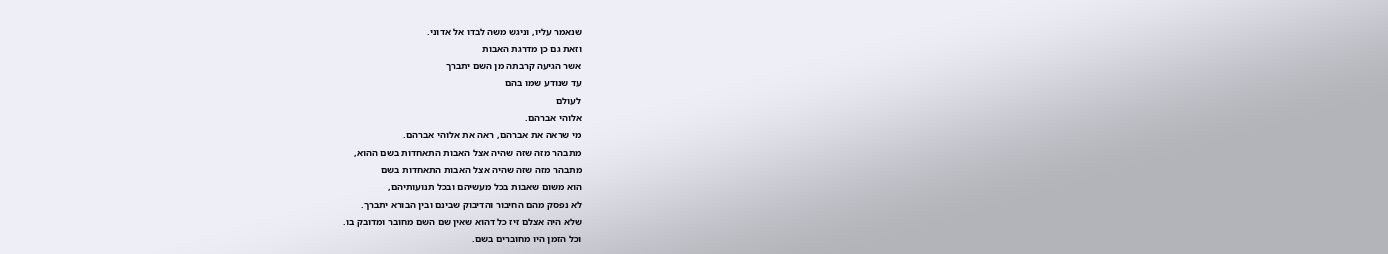שנאמר עליו, וניגש משה לבדו אל אדוני.
וזאת גם כן מדרגת האבות
אשר הגיעה קרבתה מן השם יתברך
עד שנודע שמו בהם
לעולם
אלוהי אברהם.
מי שראה את אברהם, ראה את אלוהי אברהם.
מתבהר מזה שזה שהיה אצל האבות התאחדות בשם ההוא,
מתבהר מזה שזה שהיה אצל האבות התאחדות בשם
הוא משום שאבות בכל מעשיהם ובכל תנועותיהם,
לא נפסק מהם החיבור והדיבוק שבינם ובין הבורא יתברך.
שלא היה אצלם זיז כל דהוא שאין שם השם מחובר ומדובק בו.
וכל הזמן היו מחוברים בשם.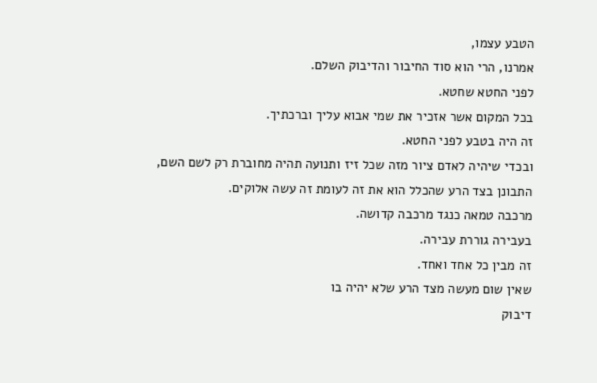הטבע עצמו,
אמרנו, הרי הוא סוד החיבור והדיבוק השלם.
לפני החטא שחטא.
בכל המקום אשר אזכיר את שמי אבוא עליך וברכתיך.
זה היה בטבע לפני החטא.
ובכדי שיהיה לאדם ציור מזה שכל זיז ותנועה תהיה מחוברת רק לשם השם,
התבונן בצד הרע שהכלל הוא את זה לעומת זה עשה אלוקים.
מרכבה טמאה כנגד מרכבה קדושה.
בעבירה גוררת עבירה.
זה מבין כל אחד ואחד.
שאין שום מעשה מצד הרע שלא יהיה בו
דיבוק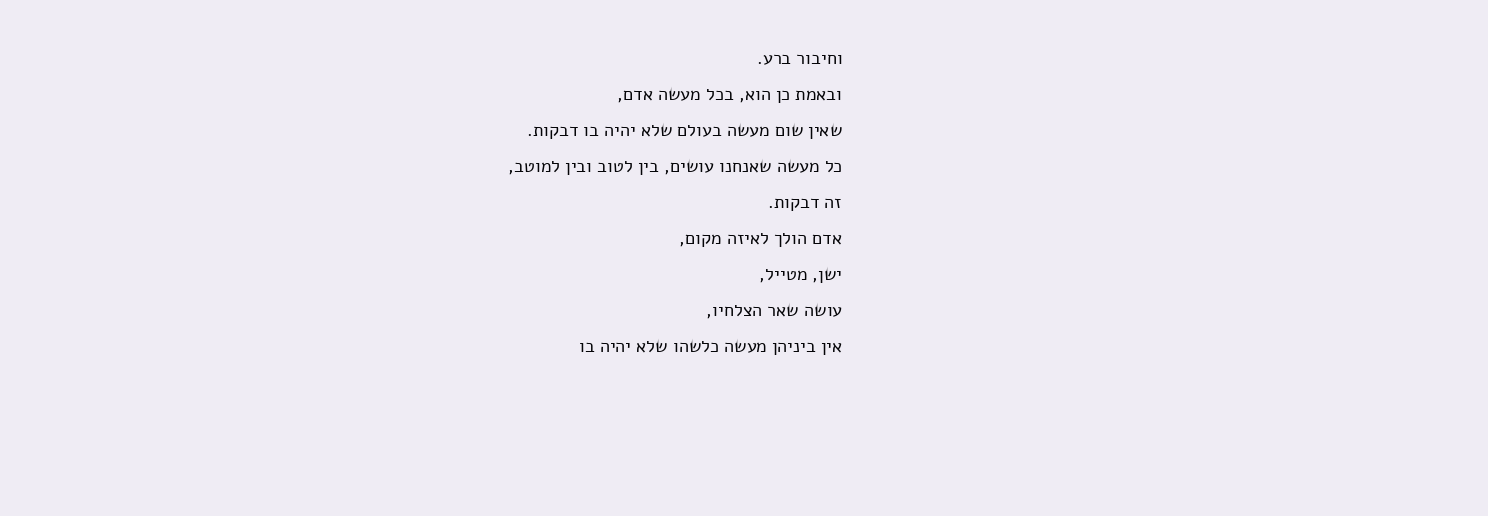וחיבור ברע.
ובאמת כן הוא, בכל מעשה אדם,
שאין שום מעשה בעולם שלא יהיה בו דבקות.
כל מעשה שאנחנו עושים, בין לטוב ובין למוטב,
זה דבקות.
אדם הולך לאיזה מקום,
ישן, מטייל,
עושה שאר הצלחיו,
אין ביניהן מעשה כלשהו שלא יהיה בו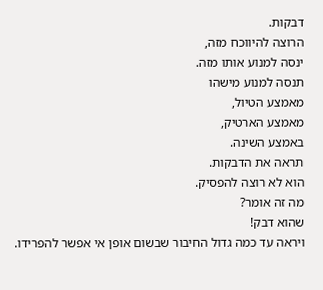דבקות.
הרוצה להיווכח מזה,
ינסה למנוע אותו מזה.
תנסה למנוע מישהו
מאמצע הטיול,
מאמצע הארטיק,
באמצע השינה.
תראה את הדבקות.
הוא לא רוצה להפסיק.
מה זה אומר?
שהוא דבק!
ויראה עד כמה גדול החיבור שבשום אופן אי אפשר להפרידו.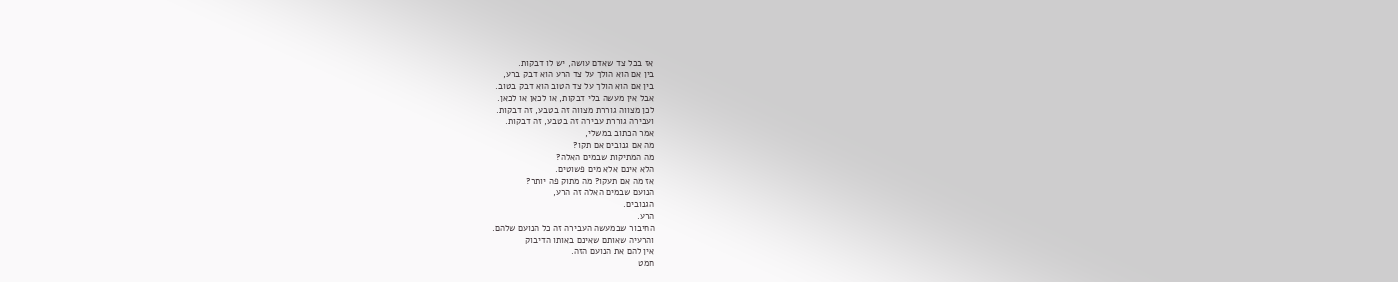אז בכל צד שאדם עושה, יש לו דבקות.
בין אם הוא הולך על צד הרע הוא דבק ברע,
בין אם הוא הולך על צד הטוב הוא דבק בטוב.
אבל אין מעשה בלי דבקות, או לכאן או לכאן.
לכן מצווה גוררת מצווה זה בטבע, זה דבקות.
ועבירה גוררת עבירה זה בטבע, זה דבקות.
אמר הכתוב במשלי,
מה אם גנובים אם תקו?
מה המתיקות שבמים האלה?
הלא אינם אלא מים פשוטים.
אז מה אם תעקו? מה מתוק פה יותר?
הנועם שבמים האלה זה הרע,
הגנובים.
הרע.
החיבור שבמעשה העבירה זה כל הנועם שלהם.
והרעיה שאותם שאינם באותו הדיבוק
אין להם את הנועם הזה.
חמט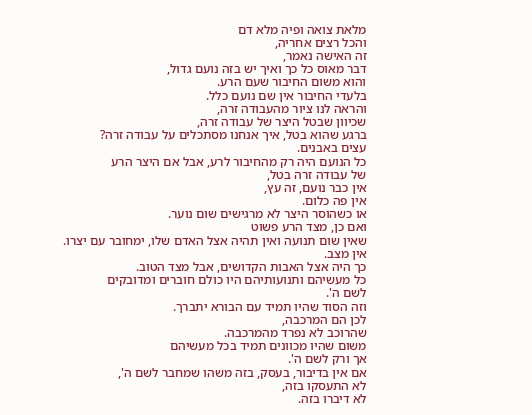מלאת צואה ופיה מלא דם
והכל רצים אחריה,
זה האישה נאמר,
דבר מאוס כל כך ואיך יש בזה נועם גדול,
והוא משום החיבור שעם הרע.
בלעדי החיבור אין שם נועם כלל.
והראה לנו ציור מהעבודה זרה,
שכיוון שבטל היצר של עבודה זרה,
ברגע שהוא בטל, איך אנחנו מסתכלים על עבודה זרה?
עצים באבנים.
כל הנועם היה רק מהחיבור לרע, אבל אם היצר הרע
של עבודה זרה בטל,
אין כבר נועם, זה עץ,
אין פה כלום.
או כשהוסר היצר לא מרגישים שום נוער.
ואם כן, מצד הרע פשוט
שאין שום תנועה ואין תהיה אצל האדם שלו, ימחובר עם יצרו.
אין מצב.
כך היה אצל האבות הקדושים, אבל מצד הטוב.
כל מעשיהם ותנועותיהם היו כולם חוברים ומדובקים
לשם ה'.
וזה הסוד שהיו תמיד עם הבורא יתברך.
לכן הם המרכבה,
שהרוכב לא נפרד מהמרכבה.
משום שהיו מכוונים תמיד בכל מעשיהם
אך ורק לשם ה'.
אם אין בדיבור, בעסק, בזה משהו שמחבר לשם ה',
לא התעסקו בזה,
לא דיברו בזה.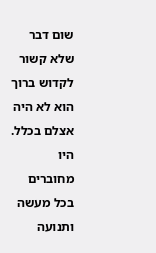שום דבר שלא קשור לקדוש ברוך הוא לא היה אצלם בכלל.
היו מחוברים בכל מעשה ותנועה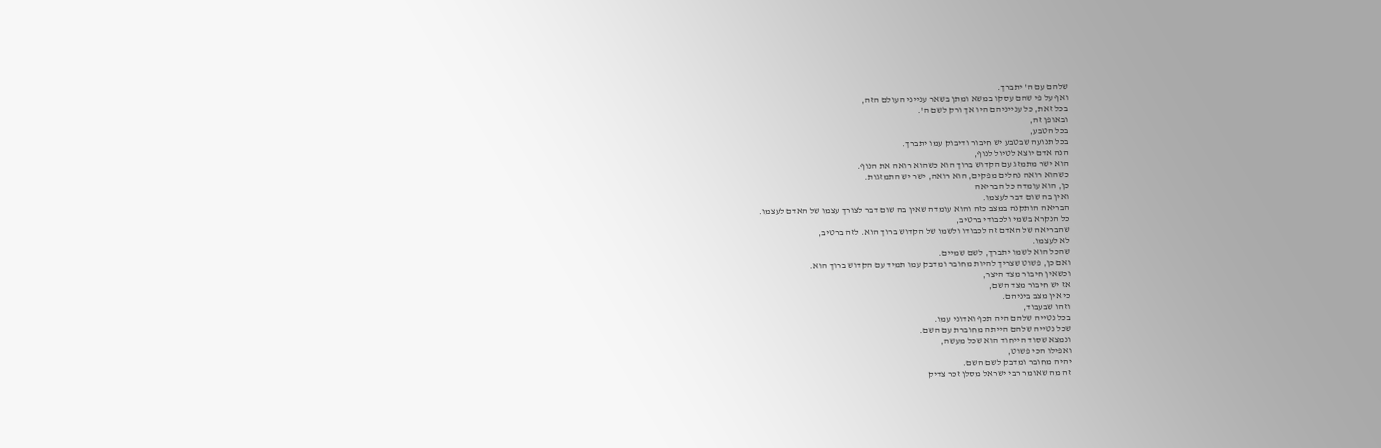שלהם עם ה' יתברך.
ואף על פי שהם עסקו במשא ומתן בשאר ענייני העולם הזה,
בכל זאת, כל ענייניהם היו אך ורק לשם ה'.
ובאופן זה,
בכל הטבע,
בכל תנועה שבטבע יש חיבור ודיבוק עמו יתברך.
הנה אדם יוצא לטיול לנוף,
הוא ישר מתמזג עם הקדוש ברוך הוא כשהוא רואה את הנוף.
כשהוא רואה נחלים מפקים, הוא רואה, ישר יש התמזגות.
כן, הוא עומדה כל הבריאה
ואין בה שום דבר לעצמו.
הבריאה הותקנה במצב כזה והוא עומדה שאין בה שום דבר לצורך עצמו של האדם לעצמו.
כל הנקרא בשמי ולכבודי ברטיב,
שהבריאה של האדם זה לכבודו ולשמו של הקדוש ברוך הוא. לזה ברטיב,
לא לעצמו.
שהכל הוא לשמו יתברך, לשם שמיים.
ואם כן, פשוט שצריך להיות מחובר ומדבק עמו תמיד עם הקדוש ברוך הוא.
וכשאין חיבור מצד היצר,
אז יש חיבור מצד השם,
כי אין מצב ביניהם.
וזהו שבעבוד,
בכל נטייה שלהם היה תכף ואדוני עמו.
שכל נטייה שלהם הייתה מחוברת עם השם.
ונמצא שסוד הייחוד הוא שכל מעשה,
ואפילו הכי פשוט,
יהיה מחובר ומדבק לשם השם.
זה מה שאומר רבי ישראל מסלן זכר צדיק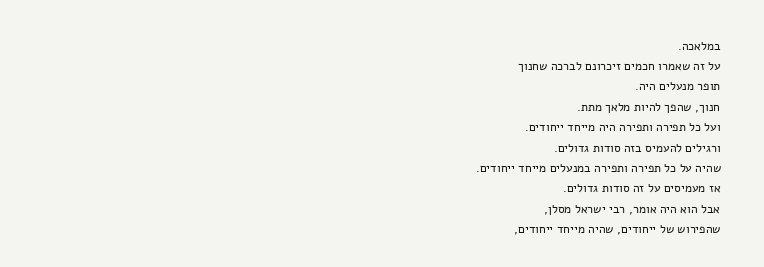במלאכה.
על זה שאמרו חכמים זיכרונם לברכה שחנוך
תופר מנעלים היה.
חנוך, שהפך להיות מלאך מתת.
ועל כל תפירה ותפירה היה מייחד ייחודים.
ורגילים להעמיס בזה סודות גדולים.
שהיה על כל תפירה ותפירה במנעלים מייחד ייחודים.
אז מעמיסים על זה סודות גדולים.
אבל הוא היה אומר, רבי ישראל מסלן,
שהפירוש של ייחודים, שהיה מייחד ייחודים,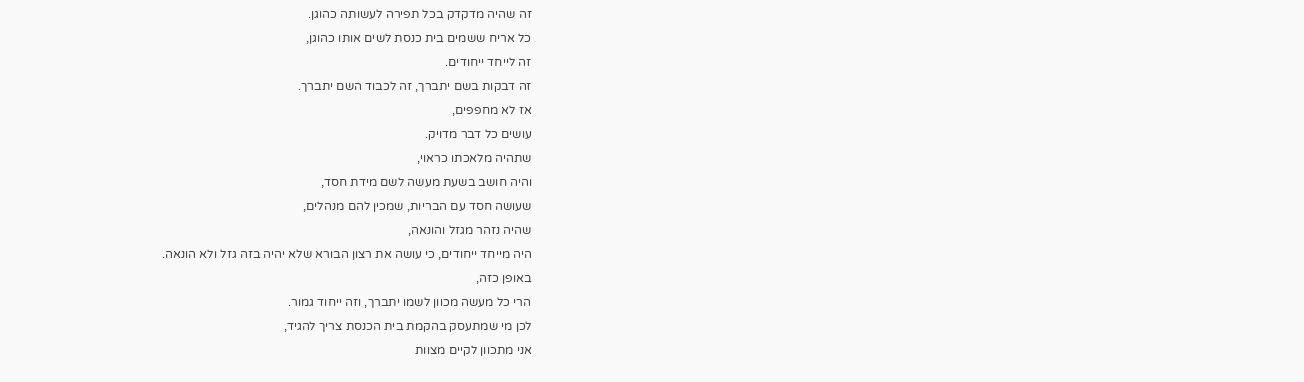זה שהיה מדקדק בכל תפירה לעשותה כהוגן.
כל אריח ששמים בית כנסת לשים אותו כהוגן,
זה לייחד ייחודים.
זה דבקות בשם יתברך, זה לכבוד השם יתברך.
אז לא מחפפים,
עושים כל דבר מדויק.
שתהיה מלאכתו כראוי,
והיה חושב בשעת מעשה לשם מידת חסד,
שעושה חסד עם הבריות, שמכין להם מנהלים,
שהיה נזהר מגזל והונאה,
היה מייחד ייחודים, כי עושה את רצון הבורא שלא יהיה בזה גזל ולא הונאה.
באופן כזה,
הרי כל מעשה מכוון לשמו יתברך, וזה ייחוד גמור.
לכן מי שמתעסק בהקמת בית הכנסת צריך להגיד,
אני מתכוון לקיים מצוות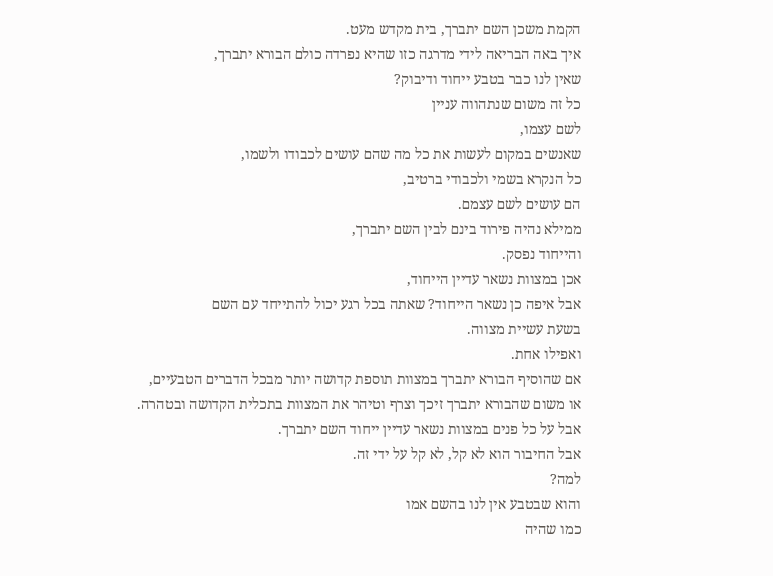הקמת משכן השם יתברך, בית מקדש מעט.
איך באה הבריאה לידי מדרגה כזו שהיא נפרדה כולם הבורא יתברך,
שאין לנו כבר בטבע ייחוד ודיבוק?
כל זה משום שנתהווה עניין
לשם עצמו,
שאנשים במקום לעשות את כל מה שהם עושים לכבודו ולשמו,
כל הנקרא בשמי ולכבודי ברטיב,
הם עושים לשם עצמם.
ממילא נהיה פירוד בינם לבין השם יתברך,
והייחוד נפסק.
אכן במצוות נשאר עדיין הייחוד,
אבל איפה כן נשאר הייחוד? שאתה בכל רגע יכול להתייחד עם השם
בשעת עשיית מצווה.
ואפילו אחת.
אם שהוסיף הבורא יתברך במצוות תוספת קדושה יותר מבכל הדברים הטבעיים,
או משום שהבורא יתברך זיכך וצרף וטיהר את המצוות בתכלית הקדושה ובטהרה.
אבל על כל פנים במצוות נשאר עדיין ייחוד השם יתברך.
אבל החיבור הוא לא קל, לא קל על ידי זה.
למה?
והוא שבטבע אין לנו בהשם אמו
כמו שהיה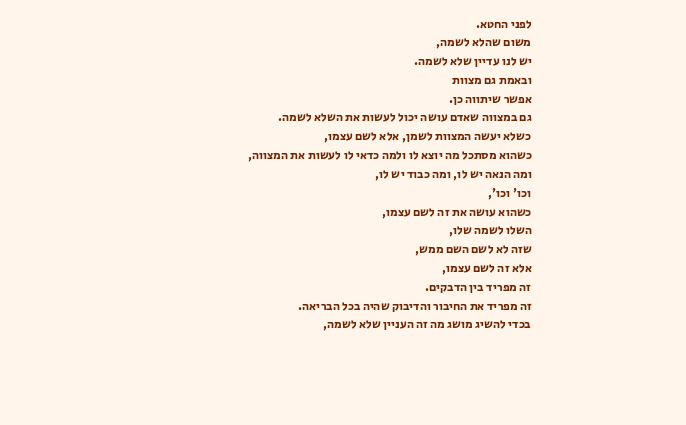לפני החטא.
משום שהלא לשמה,
יש לנו עדיין שלא לשמה.
ובאמת גם מצוות
אפשר שיתווה כן.
גם במצווה שאדם עושה יכול לעשות את השלא לשמה.
כשלא יעשה המצוות לשמן, אלא לשם עצמו,
כשהוא מסתכל מה יוצא לו ולמה כדאי לו לעשות את המצווה,
ומה הנאה יש לו, ומה כבוד יש לו,
וכו' וכו',
כשהוא עושה את זה לשם עצמו,
השלו לשמה שלו,
שזה לא לשם השם ממש,
אלא זה לשם עצמו,
זה מפריד בין הדבקים.
זה מפריד את החיבור והדיבוק שהיה בכל הבריאה.
בכדי להשיג מושג מה זה העניין שלא לשמה,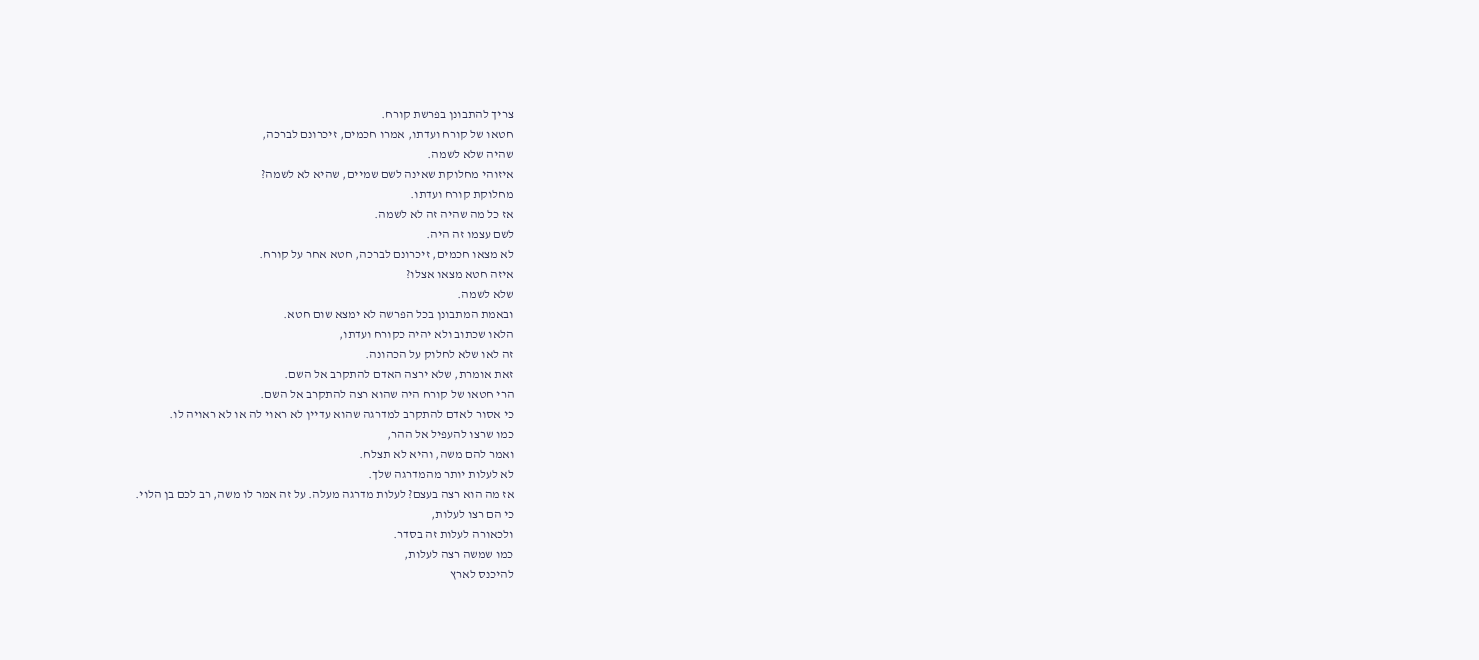צריך להתבונן בפרשת קורח.
חטאו של קורח ועדתו, אמרו חכמים, זיכרונם לברכה,
שהיה שלא לשמה.
איזוהי מחלוקת שאינה לשם שמיים, שהיא לא לשמה?
מחלוקת קורח ועדתו.
אז כל מה שהיה זה לא לשמה.
לשם עצמו זה היה.
לא מצאו חכמים, זיכרונם לברכה, חטא אחר על קורח.
איזה חטא מצאו אצלו?
שלא לשמה.
ובאמת המתבונן בכל הפרשה לא ימצא שום חטא.
הלאו שכתוב ולא יהיה כקורח ועדתו,
זה לאו שלא לחלוק על הכהונה.
זאת אומרת, שלא ירצה האדם להתקרב אל השם.
הרי חטאו של קורח היה שהוא רצה להתקרב אל השם.
כי אסור לאדם להתקרב למדרגה שהוא עדיין לא ראוי לה או לא ראויה לו.
כמו שרצו להעפיל אל ההר,
ואמר להם משה, והיא לא תצלח.
לא לעלות יותר מהמדרגה שלך.
אז מה הוא רצה בעצם? לעלות מדרגה מעלה. על זה אמר לו משה, רב לכם בן הלוי.
כי הם רצו לעלות,
ולכאורה לעלות זה בסדר.
כמו שמשה רצה לעלות,
להיכנס לארץ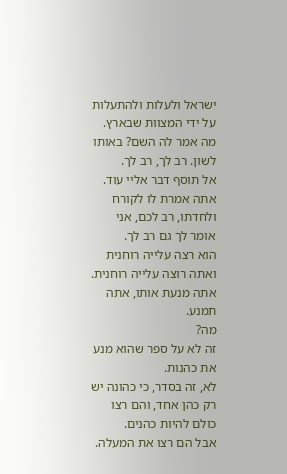ישראל ולעלות ולהתעלות על ידי המצוות שבארץ.
מה אמר לה השם? באותו לשון. רב לך, רב לך.
אל תוסף דבר אליי עוד.
אתה אמרת לו לקורח ולחדתו, רב לכם, אני אומר לך גם רב לך.
הוא רצה עלייה רוחנית ואתה רוצה עלייה רוחנית. אתה מנעת אותו, אתה תמנע.
מה?
זה לא על ספר שהוא מנע את כהנות.
לא, זה בסדר, כי כהונה יש רק כהן אחד, והם רצו כולם להיות כהנים.
אבל הם רצו את המעלה.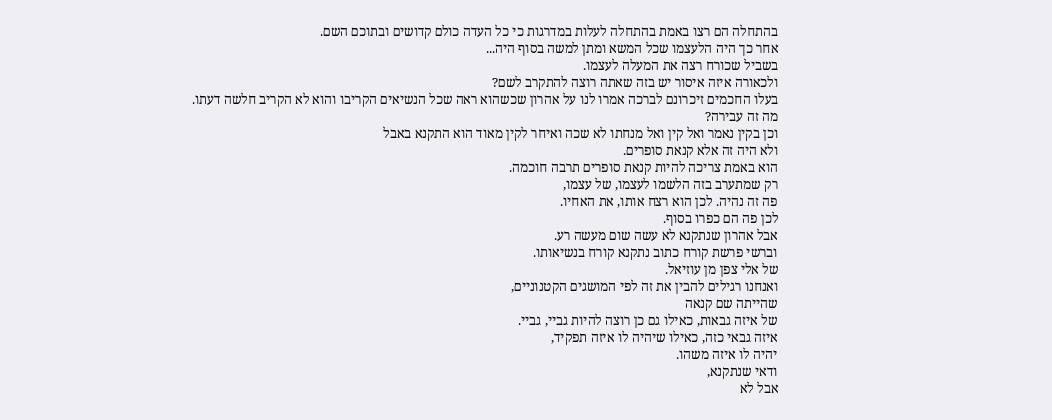בהתחלה הם רצו באמת בהתחלה לעלות במדרגות כי כל העדה כולם קדושים ובתוכם השם.
אחר כך היה הלעצמו שכל המשא ומתן למשה בסוף היה...
בשביל שכורח רצה את המעלה לעצמו.
ולכאורה איזה איסור יש בזה שאתה רוצה להתקרב לשם?
בעלו החכמים זיכרונם לברכה אמרו לנו על אהרון שכשהוא ראה שכל הנשיאים הקריבו והוא לא הקריב חלשה דעתו.
מה זה עבירה?
וכן בקין נאמר ואל קין ואל מנחתו לא שכה ואיחר לקין מאוד הוא התקנא באבל
ולא היה זה אלא קנאת סופרים.
הוא באמת צריכה להיות קנאת סופרים תרבה חוכמה.
רק שמתערב בזה הלשמו לעצמו, של עצמו,
פה זה נהיה. לכן הוא רצח אותו, את האחיו.
לכן פה הם כפרו בסוף.
אבל אהרון שנתקנא לא עשה שום מעשה רע.
וברשי פרשת קורח כתוב נתקנא קורח בנשיאותו.
של אלי צפן מן עוזיאל.
ואנחנו רגילים להבין את זה לפי המושגים הקטנוניים,
שהייתה שם קנאה
של איזה גבאות, כאילו גם כן רוצה להיות גביי, גביי.
איזה גבאי כזה, כאילו שיהיה לו איזה תפקיד,
יהיה לו איזה משהו.
ודאי שנתקנא,
אבל לא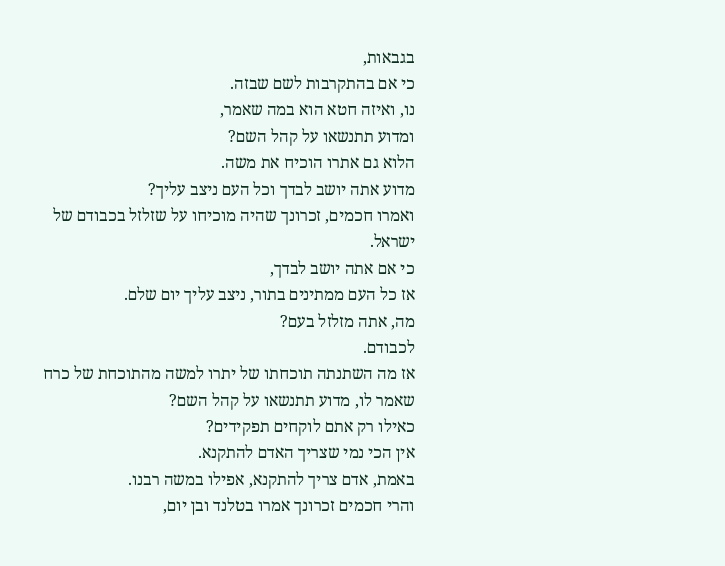בגבאות,
כי אם בהתקרבות לשם שבזה.
נו, ואיזה חטא הוא במה שאמר,
ומדוע תתנשאו על קהל השם?
הלוא גם אתרו הוכיח את משה.
מדוע אתה יושב לבדך וכל העם ניצב עליך?
ואמרו חכמים, זכרונך שהיה מוכיחו על שזלזל בכבודם של ישראל.
כי אם אתה יושב לבדך,
אז כל העם ממתינים בתור, ניצב עליך יום שלם.
מה, אתה מזלזל בעם?
לכבודם.
אז מה השתנתה תוכחתו של יתרו למשה מהתוכחת של כרח שאמר לו, מדוע תתנשאו על קהל השם?
כאילו רק אתם לוקחים תפקידים?
אין הכי נמי שצריך האדם להתקנא.
באמת, אדם צריך להתקנא, אפילו במשה רבנו.
והרי חכמים זכרונך אמרו בטלנד ובן יום,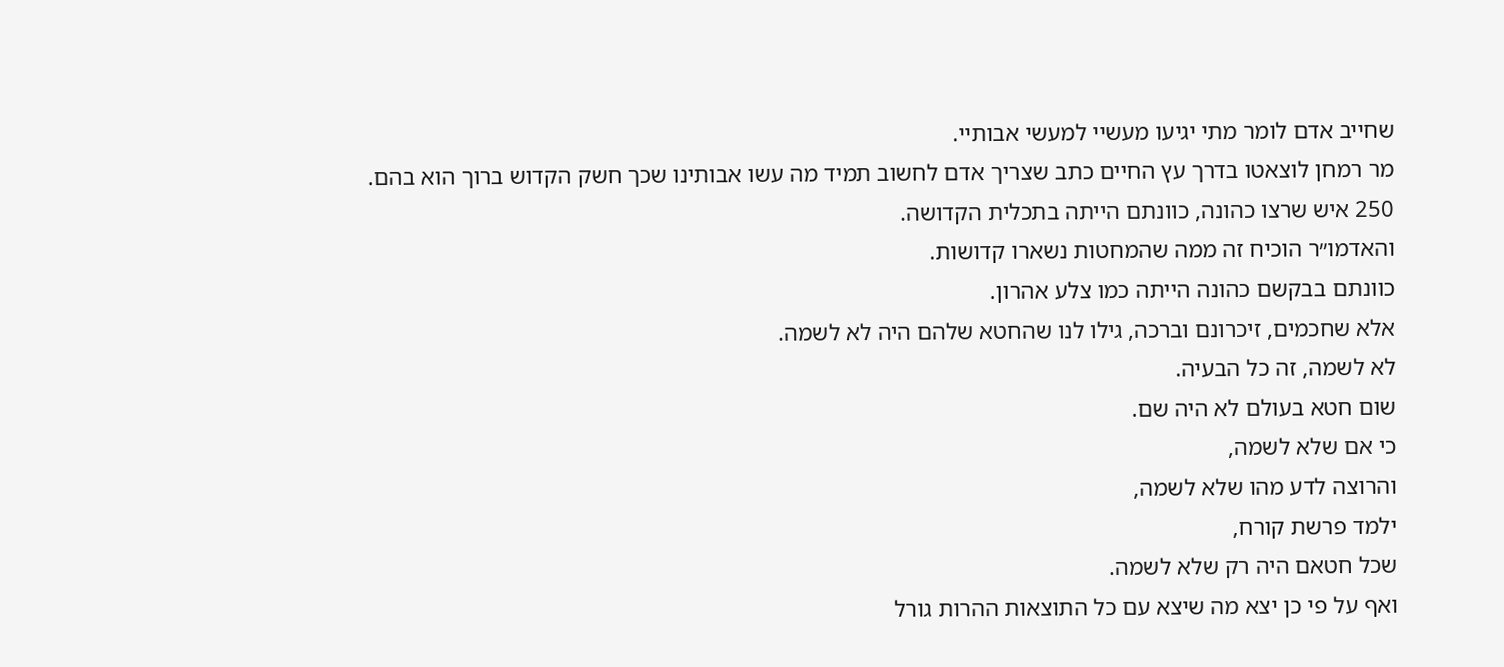שחייב אדם לומר מתי יגיעו מעשיי למעשי אבותיי.
מר רמחן לוצאטו בדרך עץ החיים כתב שצריך אדם לחשוב תמיד מה עשו אבותינו שכך חשק הקדוש ברוך הוא בהם.
250 איש שרצו כהונה, כוונתם הייתה בתכלית הקדושה.
והאדמו״ר הוכיח זה ממה שהמחטות נשארו קדושות.
כוונתם בבקשם כהונה הייתה כמו צלע אהרון.
אלא שחכמים, זיכרונם וברכה, גילו לנו שהחטא שלהם היה לא לשמה.
לא לשמה, זה כל הבעיה.
שום חטא בעולם לא היה שם.
כי אם שלא לשמה,
והרוצה לדע מהו שלא לשמה,
ילמד פרשת קורח,
שכל חטאם היה רק שלא לשמה.
ואף על פי כן יצא מה שיצא עם כל התוצאות ההרות גורל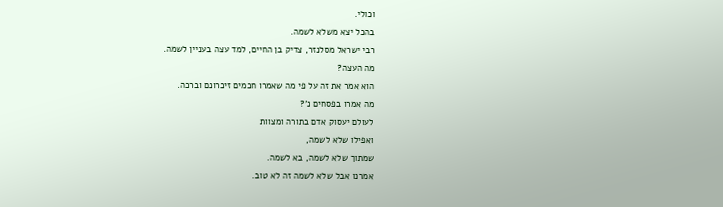וכולי.
בהכל יצא משלא לשמה.
רבי ישראל מסלנזר, צדיק בן החיים, למד עצה בעניין לשמה.
מה העצה?
הוא אמר את זה על פי מה שאמרו חכמים זיכרונם וברכה.
מה אמרו בפסחים נ'?
לעולם יעסוק אדם בתורה ומצוות
ואפילו שלא לשמה,
שמתוך שלא לשמה, בא לשמה.
אמרנו אבל שלא לשמה זה לא טוב.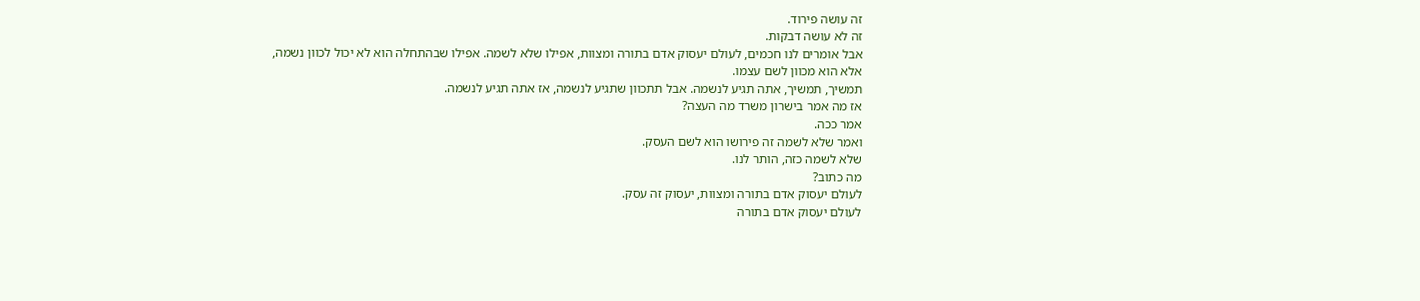זה עושה פירוד.
זה לא עושה דבקות.
אבל אומרים לנו חכמים, לעולם יעסוק אדם בתורה ומצוות, אפילו שלא לשמה. אפילו שבהתחלה הוא לא יכול לכוון נשמה,
אלא הוא מכוון לשם עצמו.
תמשיך, תמשיך, אתה תגיע לנשמה. אבל תתכוון שתגיע לנשמה, אז אתה תגיע לנשמה.
אז מה אמר בישרון משרד מה העצה?
אמר ככה.
ואמר שלא לשמה זה פירושו הוא לשם העסק.
שלא לשמה כזה, הותר לנו.
מה כתוב?
לעולם יעסוק אדם בתורה ומצוות, יעסוק זה עסק.
לעולם יעסוק אדם בתורה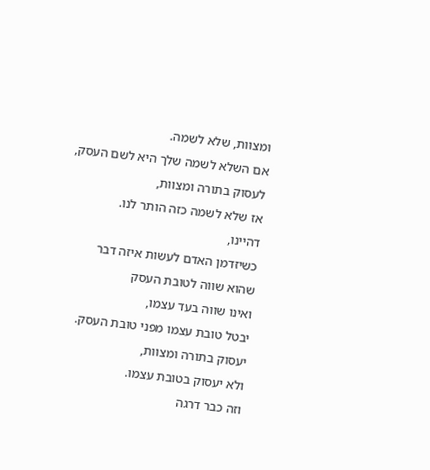ומצוות, שלא לשמה.
אם השלא לשמה שלך היא לשם העסק,
לעסוק בתורה ומצוות,
אז שלא לשמה כזה הותר לנו.
דהיינו,
כשיזדמן האדם לעשות איזה דבר
שהוא שווה לטובת העסק
ואינו שווה בעד עצמו,
יבטל טובת עצמו מפני טובת העסק.
יעסוק בתורה ומצוות,
ולא יעסוק בטובת עצמו.
וזה כבר דרגה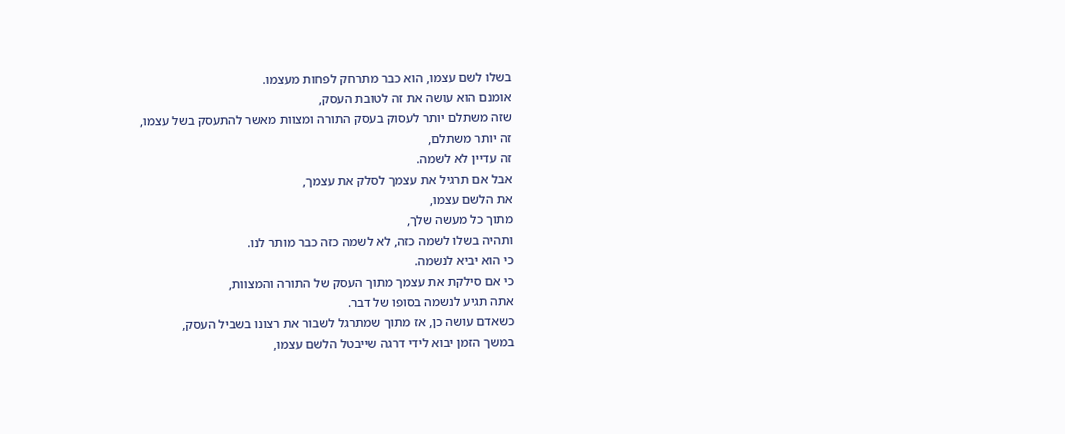בשלו לשם עצמו, הוא כבר מתרחק לפחות מעצמו.
אומנם הוא עושה את זה לטובת העסק,
שזה משתלם יותר לעסוק בעסק התורה ומצוות מאשר להתעסק בשל עצמו,
זה יותר משתלם,
זה עדיין לא לשמה.
אבל אם תרגיל את עצמך לסלק את עצמך,
את הלשם עצמו,
מתוך כל מעשה שלך,
ותהיה בשלו לשמה כזה, לא לשמה כזה כבר מותר לנו.
כי הוא יביא לנשמה.
כי אם סילקת את עצמך מתוך העסק של התורה והמצוות,
אתה תגיע לנשמה בסופו של דבר.
כשאדם עושה כן, אז מתוך שמתרגל לשבור את רצונו בשביל העסק,
במשך הזמן יבוא לידי דרגה שייבטל הלשם עצמו,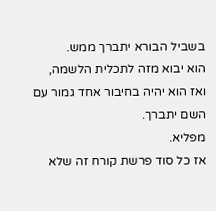בשביל הבורא יתברך ממש.
הוא יבוא מזה לתכלית הלשמה,
ואז הוא יהיה בחיבור אחד גמור עם השם יתברך.
מפליא.
אז כל סוד פרשת קורח זה שלא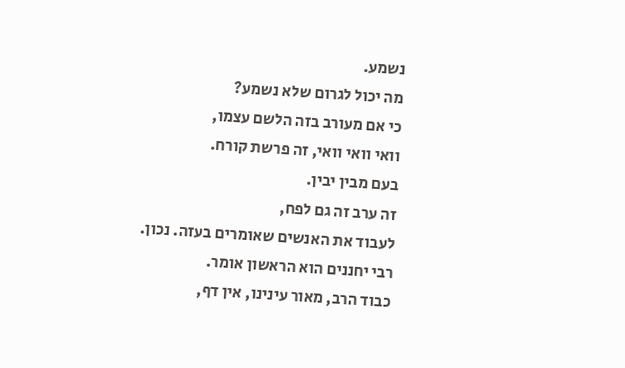נשמע.
מה יכול לגרום שלא נשמע?
כי אם מעורב בזה הלשם עצמו,
וואי וואי וואי, זה פרשת קורח.
בעם מבין יבין.
זה ערב זה גם לפח,
לעבוד את האנשים שאומרים בעזה. נכון.
רבי יחננים הוא הראשון אומר.
כבוד הרב, מאור עינינו, אין דף,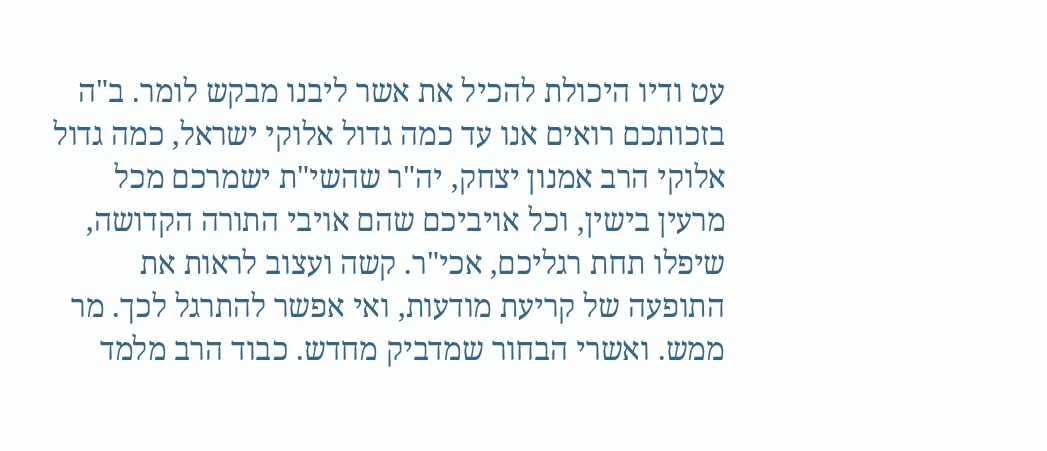עט ודיו היכולת להכיל את אשר ליבנו מבקש לומר. ב"ה בזכותכם רואים אנו עד כמה גדול אלוקי ישראל, כמה גדול אלוקי הרב אמנון יצחק, יה"ר שהשי"ת ישמרכם מכל מרעין בישין, וכל אויביכם שהם אויבי התורה הקדושה, שיפלו תחת רגליכם, אכי"ר. קשה ועצוב לראות את התופעה של קריעת מודעות, ואי אפשר להתרגל לכך. מר ממש. ואשרי הבחור שמדביק מחדש. כבוד הרב מלמד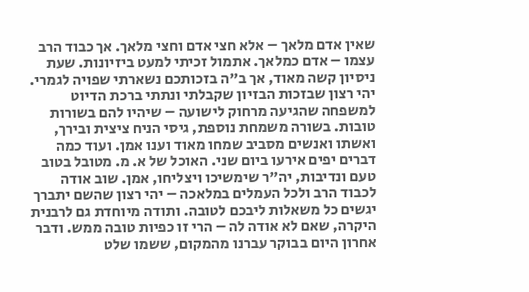שאין אדם מלאך – אלא חצי אדם וחצי מלאך. אך כבוד הרב עצמו – אדם כמלאך. אתמול זכיתי למעט ביזיונות. שעת ניסיון קשה מאוד, אך ב"ה בזכותכם נשארתי שפויה לגמרי. יהי רצון שבזכות הבזיון שקבלתי ונתתי ברכת הדיוט למשפחה שהגיעה מרחוק לישועה – שיהיו להם בשורות טובות. בשורה משמחת נוספת, גיסי הניח ציצית ובירך, ואשתו ואנשים מסביב שמחו מאוד וענו אמן. ועוד כמה דברים יפים אירעו ביום שני. האוכל של א. מ. מטובל בטוב טעם ונדיבות, יה"ר שימשיכו ויצליחו, אמן. שוב אודה לכבוד הרב ולכל העמלים במלאכה – יהי רצון שהשם יתברך יגשים כל משאלות ליבכם לטובה. ותודה מיוחדת גם לרבנית היקרה, שאם לא אודה לה – הרי זו כפיות טובה ממש. ודבר אחרון היום בבוקר עברנו מהמקום, ששמו שלט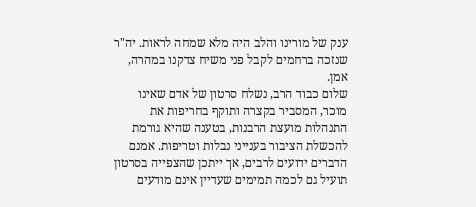ענק של מורינו והלב היה מלא שמחה לראות. יה"ר שנזכה ברחמים לקבל פני משיח צדקנו במהרה, אמן.
שלום כבוד הרב, נשלח סרטון של אדם שאינו מוכר, המסביר בקצרה ותוקף בחריפות את התנהלות מועצת הרבנות, בטענה שהיא גורמת להכשלת הציבור בענייני נבלות וטריפות. אמנם הדברים ידועים לרבים, אך ייתכן שהצפייה בסרטון תועיל גם לכמה תמימים שעדיין אינם מודעים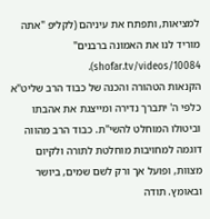למציאות, ותפתח את עיניהם (לקליפ "אתה מוריד לנו את האמונה ברבנים" shofar.tv/videos/10084).
הקנאות הטהורה והכנה של כבוד הרב שליט"א כלפי ה' יתברך נדירה ומייצגת את אהבתו וביטולו המוחלט להשי"ת. כבוד הרב מהווה דוגמה למחויבות מוחלטת לתורה ולקיום מצוות, ופועל אך ורק לשם שמים, ביושר ובאומץ. תודה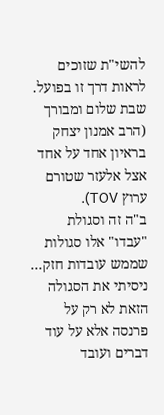להשי"ת שזוכים לראות דרך זו בפועל. שבת שלום ומבורך (הרב אמנון יצחק בראיון אחד על אחד אצל אלעזר שטורם ערוץ TOV).
ב"ה זה וסגולת "עבדו" אלו סגולות שממש עובדות חזק... ניסיתי את הסגולה הזאת לא רק על פרנסה אלא על עוד דברים ועובד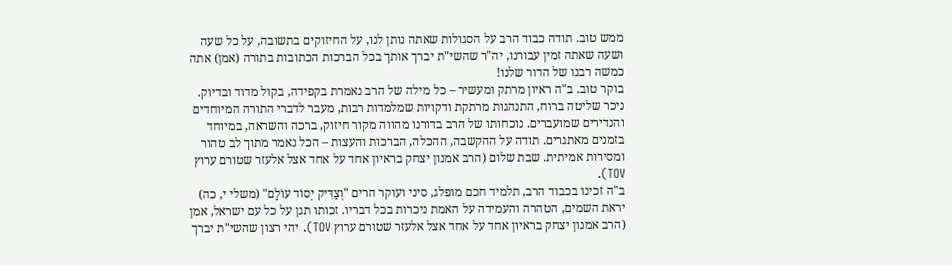ממש טוב. תודה כבוד הרב על הסגולות שאתה נותן לנו, על החיזוקים בתשובה, על כל שעה ושעה שאתה זמין עבורנו, יה"ר שהשי"ת יברך אותך בכל הברכות הכתובות בתורה (אמן) אתה כמשה רבנו של הדור שלנו!
בוקר טוב. ב"ה ראיון מרתק ומעשיר – כל מילה של הרב נאמרת בקפידה, בקול מדוד ובדיוק. ניכר שליטה ברוח, התנהגות מרתקת ודקויות שמלמדות רבות, מעבר לדברי התורה המיוחדים והנדירים שמועברים. נוכחותו של הרב בדורנו מהווה מקור חיזוק, ברכה והשראה, במיוחד בזמנים מאתגרים. תודה על ההקשבה, ההכלה, הברכות והעצות – הכל נאמר מתוך לב טהור ומסירות אמיתית. שבת שלום (הרב אמנון יצחק בראיון אחד על אחד אצל אלעזר שטורם ערוץ TOV).
ב"ה זכינו בכבוד הרב, תלמיד חכם מופלג, סיני ועוקר הרים "וְצַדִּיק יְסוֹד עוֹלָם" (משלי י, כה) יראת השמים, הטהרה והעמידה על האמת ניכרות בכל דבריו. זכותו תגן על כל עם ישראל, אמן (הרב אמנון יצחק בראיון אחד על אחד אצל אלעזר שטורם ערוץ TOV). יהי רצון שהשי"ת יברך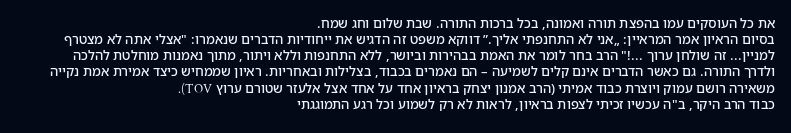את כל העוסקים עמו בהפצת תורה ואמונה, בכל ברכות התורה. שבת שלום וחג שמח.
בסיום הראיון אמר המראיין: „אני לא התחנפתי אליך.” דווקא משפט זה הדגיש את ייחודיות הדברים שנאמרו: "אצלי אתה לא מצטרף למניין... זה שולחן ערוך ...!" הרב בחר לומר את האמת בבהירות וביושר, ללא התחנפות וללא ויתור, מתוך נאמנות מוחלטת להלכה ולדרך התורה. גם כאשר הדברים אינם קלים לשמיעה – הם נאמרים בכבוד, בצלילות ובאחריות. ראיון שממחיש כיצד אמירת אמת נקייה משאירה רושם עמוק ויוצרת כבוד אמיתי (הרב אמנון יצחק בראיון אחד על אחד אצל אלעזר שטורם ערוץ TOV).
כבוד הרב היקר, ב"ה עכשיו זכיתי לצפות בראיון, לראות לא רק לשמוע וכל רגע התמוגגתי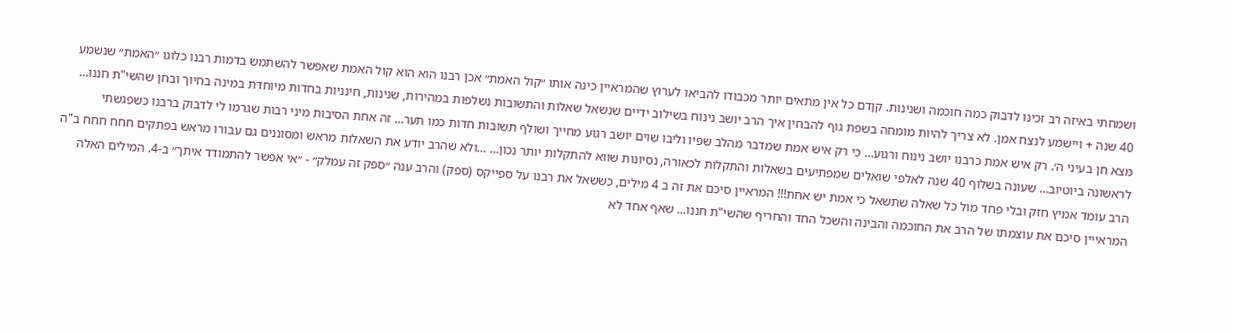ושמחתי באיזה רב זכינו לדבוק כמה חוכמה ושנינות. קןדם כל אין מתאים יותר מכבודו להביאו לערוץ שהמראיין כינה אותו ״קול האמת״ אכן רבנו הוא הוא קול האמת שאפשר להשתמש בדמות רבנו כלוגו ״האמת״ שנשמע 40 שנה + ויישמע לנצח אמן. לא צריך להיות מומחה בשפת גוף להבחין איך הרב יושב נינוח בשילוב ידיים שנשאל שאלות והתשובות נשלפות במהירות, שנינות, חינניות בחדות מיוחדת במינה בחיוך ובחן שהשי"ת חננו… מצא חן בעיני ה׳. רק איש אמת כרבנו יושב נינוח ורגוע… כי רק איש אמת שמדבר מהלב שפיו וליבו שוים יושב רגוע מחייך ושולף תשובות חדות כמו תער... זה אחת הסיבות מיני רבות שגרמו לי לדבוק ברבנו כשפגשתי לראשונה ביוטיוב… שעונה בשלוף 40 שנה לאלפי שואלים שמפתיעים בשאלות והתקלות לכאורה, נסיונות שווא להתקלות יותר נכון… …ולא שהרב יודע את השאלות מראש ומסוננים גם עבורו מראש בפתקים חחח חחח ב"ה הרב עומד אמיץ חזק ובלי פחד מול כל שאלה שתשאל כי אמת יש אחת!!! המראיין סיכם את זה ב 4 מילים, כששאל את רבנו על ספייקס (ספק) והרב ענה ״ספק זה עמלק״ - ״אי אפשר להתמודד איתך״ ב-4. המילים האלה המראייין סיכם את עוצמתו של הרב את החוכמה והבינה והשכל החד והחריף שהשי"ת חננו... שאף אחד לא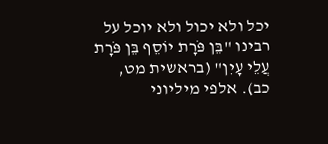יכל ולא יכול ולא יוכל על רבינו "בֵּן פֹּרָת יוֹסֵף בֵּן פֹּרָת עֲלֵי עָיִן" (בראשית מט, כב). אלפי מיליוני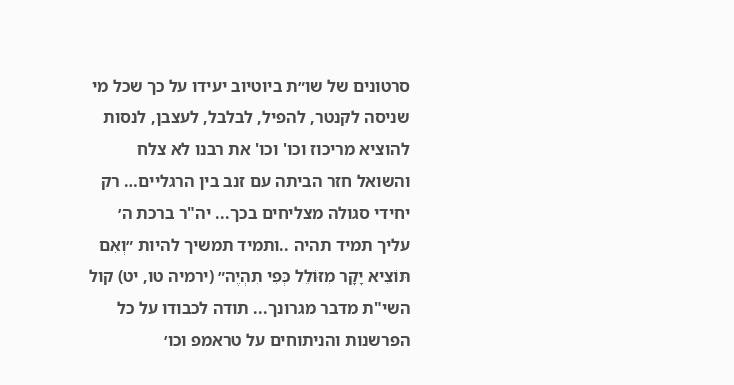סרטונים של שו״ת ביוטיוב יעידו על כך שכל מי שניסה לקנטר, להפיל, לבלבל, לעצבן, לנסות להוציא מריכוז וכו' וכו' את רבנו לא צלח והשואל חזר הביתה עם זנב בין הרגליים… רק יחידי סגולה מצליחים בכך... יה"ר ברכת ה׳ עליך תמיד תהיה ..ותמיד תמשיך להיות ״וְאִם תּוֹצִיא יָקָר מִזּוֹלֵל כְּפִי תִהְיֶה״ (ירמיה טו, יט) קול השי"ת מדבר מגרונך... תודה לכבודו על כל הפרשנות והניתוחים על טראמפ וכו׳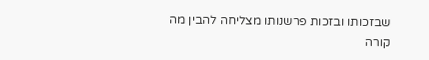שבזכותו ובזכות פרשנותו מצליחה להבין מה קורה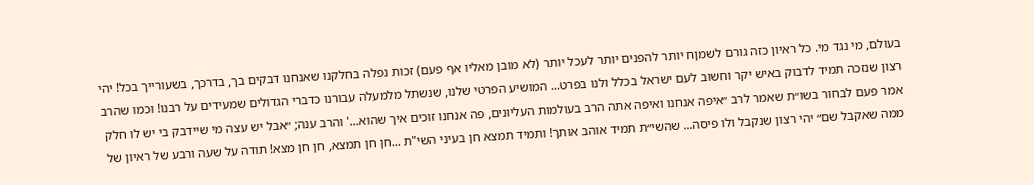בעולם, מי נגד מי. כל ראיון כזה גורם לשמןח יותר להפנים יותר לעכל יותר (לא מובן מאליו אף פעם) זכות נפלה בחלקנו שאנחנו דבקים בך, בדרכך, בשעורייך בכל! יהי רצון שנזכה תמיד לדבוק באיש יקר וחשוב לעם ישראל בכלל ולנו בפרט... המושיע הפרטי שלנו, שנשתל מלמעלה עבורנו כדברי הגדולים שמעידים על רבנו! וכמו שהרב אמר פעם לבחור בשו״ת שאמר לרב ״איפה אנחנו ואיפה אתה הרב בעולמות העליונים, פה אנחנו זוכים איך שהוא...' והרב ענה; ״אבל יש עצה מי שיידבק בי יש לו חלק ממה שאקבל שם״ יהי רצון שנקבל ולו פיסה... שהשי״ת תמיד אוהב אותך! ותמיד תמצא חן בעיני השי"ת ...חן חן תמצא, חן חן מצא! תודה על שעה ורבע של ראיון של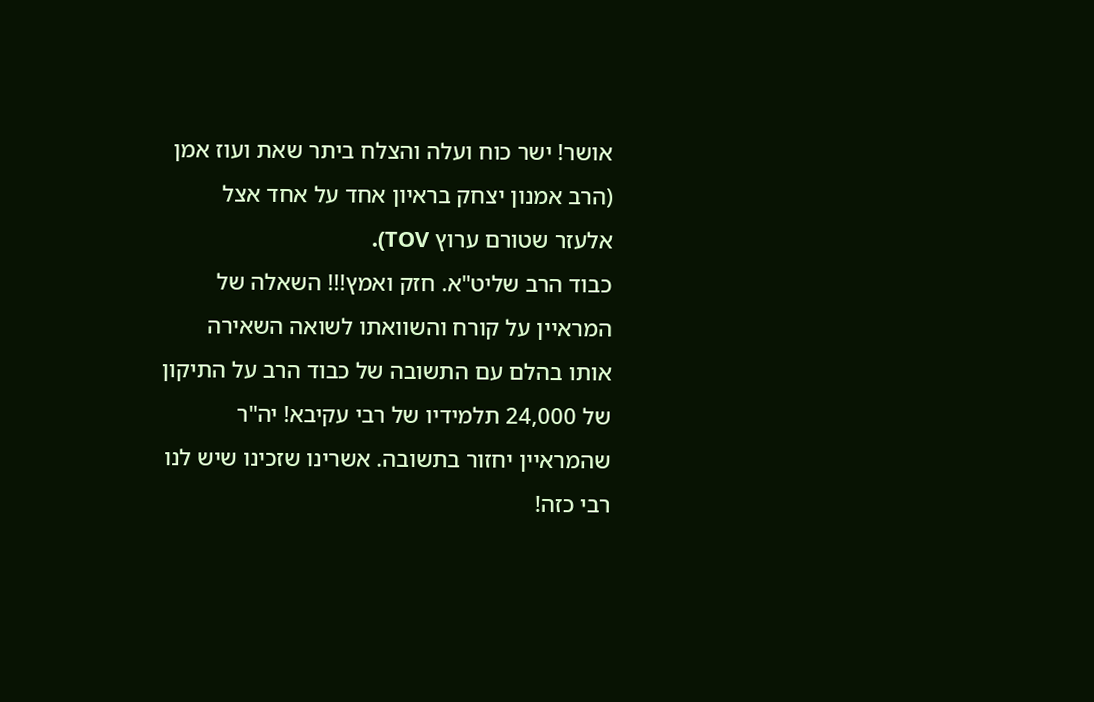אושר! ישר כוח ועלה והצלח ביתר שאת ועוז אמן (הרב אמנון יצחק בראיון אחד על אחד אצל אלעזר שטורם ערוץ TOV).
כבוד הרב שליט"א. חזק ואמץ!!! השאלה של המראיין על קורח והשוואתו לשואה השאירה אותו בהלם עם התשובה של כבוד הרב על התיקון של 24,000 תלמידיו של רבי עקיבא! יה"ר שהמראיין יחזור בתשובה. אשרינו שזכינו שיש לנו רבי כזה!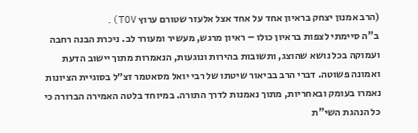(הרב אמנון יצחק בראיון אחד על אחד אצל אלעזר שטורם ערוץ TOV).
ב"ה סיימתי לצפות בראיון כולו – ראיון מרגש, מעשיר ומעורר לב. ניכרת הבנה רחבה ועמוקה בכל נושא שהוצג, ותשובות בהירות ונוגעות, הנאמרות מתוך יישוב הדעת ואמונה פשוטה. דברי הרב בביאור שיטתו של רבי יואל מסאטמר זצ״ל בסוגיית הציונות נאמרו בעומק ובאחריות, מתוך נאמנות לדרך התורה. במיוחד בלטה האמירה הברורה כי כל הנהגת השי"ת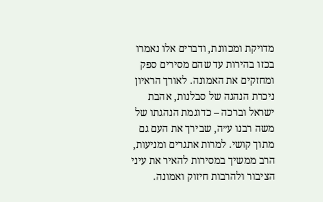מדויקת ומכוונת, ודברים אלו נאמרו בכזו בהירות עד שהם מסירים ספק ומחזקים את האמונה. לאורך הראיון ניכרת הנהגה של סבלנות, אהבת ישראל וברכה – כדוגמת הנהגתו של משה רבנו ע״ה, שבירך את העם גם מתוך קושי. למרות אתגרים ומניעות, הרב ממשיך במסירות להאיר את עיני הציבור ולהרבות חיזוק ואמונה.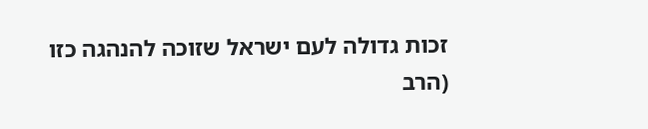זכות גדולה לעם ישראל שזוכה להנהגה כזו (הרב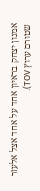אמנון יצחק בראיון אחד על אחד אצל אלעזר שטורם ערוץ TOV).